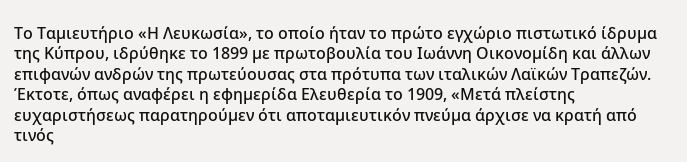Το Ταµιευτήριο «Η Λευκωσία», το οποίο ήταν το πρώτο εγχώριο πιστωτικό ίδρυµα της Κύπρου, ιδρύθηκε το 1899 µε πρωτοβουλία του Ιωάννη Οικονοµίδη και άλλων επιφανών ανδρών της πρωτεύουσας στα πρότυπα των ιταλικών Λαϊκών Τραπεζών. Έκτοτε, όπως αναφέρει η εφηµερίδα Ελευθερία το 1909, «Μετά πλείστης ευχαριστήσεως παρατηρούµεν ότι αποταµιευτικόν πνεύµα άρχισε να κρατή από τινός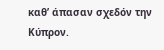καθ’ άπασαν σχεδόν την Κύπρον.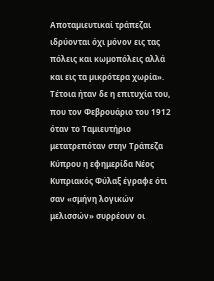Αποταµιευτικαί τράπεζαι ιδρύονται όχι µόνον εις τας πόλεις και κωµοπόλεις αλλά και εις τα µικρότερα χωρία».
Τέτοια ήταν δε η επιτυχία του, που τον Φεβρουάριο του 1912 όταν το Ταμιευτήριο μετατρεπόταν στην Τράπεζα Κύπρου η εφημερίδα Νέος Κυπριακός Φύλαξ έγραφε ότι σαν «σμήνη λογικών μελισσών» συρρέουν οι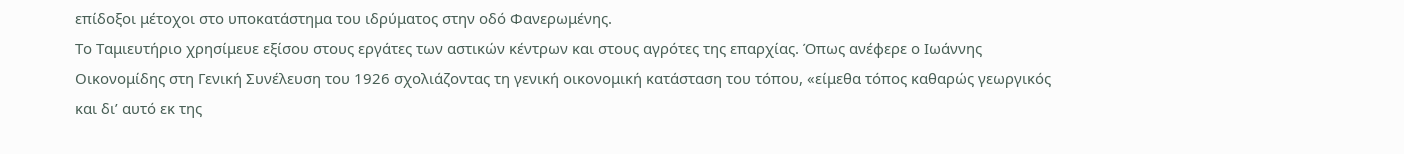επίδοξοι μέτοχοι στο υποκατάστημα του ιδρύματος στην οδό Φανερωμένης.
Το Ταμιευτήριο χρησίμευε εξίσου στους εργάτες των αστικών κέντρων και στους αγρότες της επαρχίας. Όπως ανέφερε ο Ιωάννης Οικονομίδης στη Γενική Συνέλευση του 1926 σχολιάζοντας τη γενική οικονομική κατάσταση του τόπου, «είμεθα τόπος καθαρώς γεωργικός και δι’ αυτό εκ της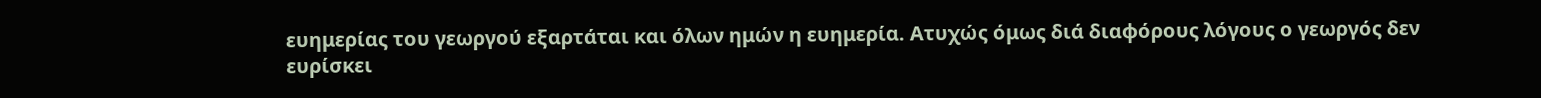ευημερίας του γεωργού εξαρτάται και όλων ημών η ευημερία. Ατυχώς όμως διά διαφόρους λόγους ο γεωργός δεν ευρίσκει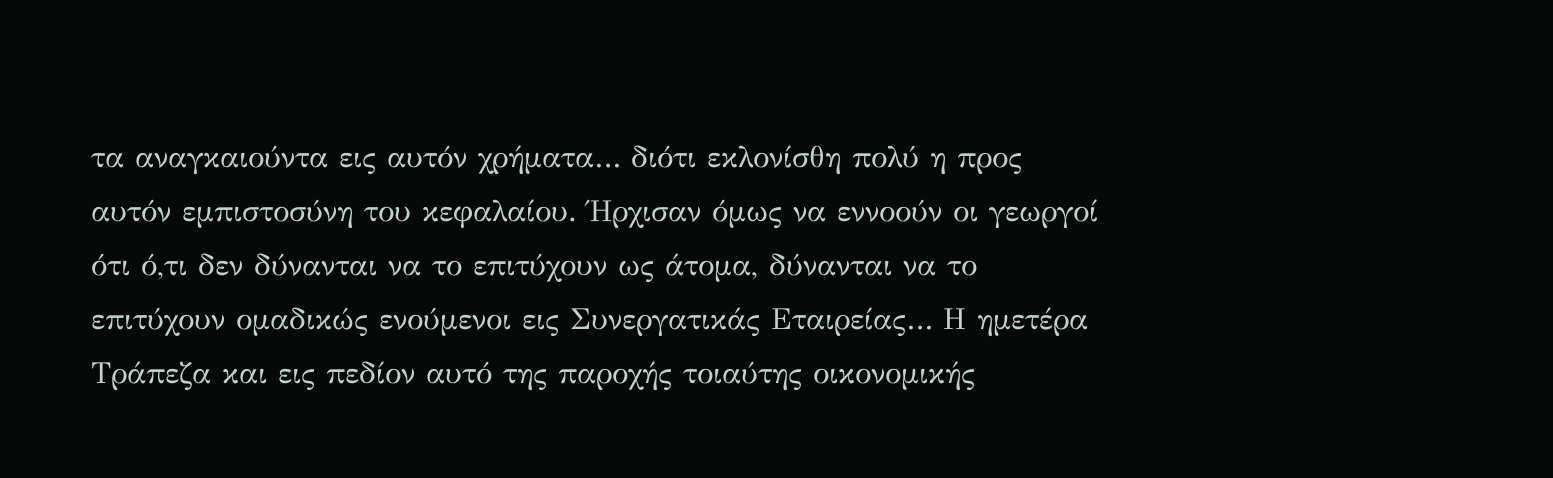τα αναγκαιούντα εις αυτόν χρήματα… διότι εκλονίσθη πολύ η προς αυτόν εμπιστοσύνη του κεφαλαίου. Ήρχισαν όμως να εννοούν οι γεωργοί ότι ό,τι δεν δύνανται να το επιτύχουν ως άτομα, δύνανται να το επιτύχουν ομαδικώς ενούμενοι εις Συνεργατικάς Εταιρείας… Η ημετέρα Τράπεζα και εις πεδίον αυτό της παροχής τοιαύτης οικονομικής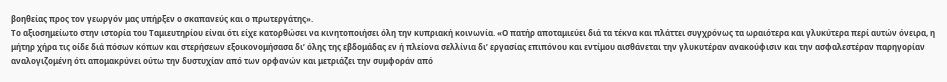βοηθείας προς τον γεωργόν μας υπήρξεν ο σκαπανεύς και ο πρωτεργάτης».
Το αξιοσημείωτο στην ιστορία του Ταμιευτηρίου είναι ότι είχε κατορθώσει να κινητοποιήσει όλη την κυπριακή κοινωνία. «Ο πατήρ αποταμιεύει διά τα τέκνα και πλάττει συγχρόνως τα ωραιότερα και γλυκύτερα περί αυτών όνειρα, η μήτηρ χήρα τις οίδε διά πόσων κόπων και στερήσεων εξοικονομήσασα δι’ όλης της εβδομάδας εν ή πλείονα σελλίνια δι’ εργασίας επιπόνου και εντίμου αισθάνεται την γλυκυτέραν ανακούφισιν και την ασφαλεστέραν παρηγορίαν αναλογιζομένη ότι απομακρύνει ούτω την δυστυχίαν από των ορφανών και μετριάζει την συμφοράν από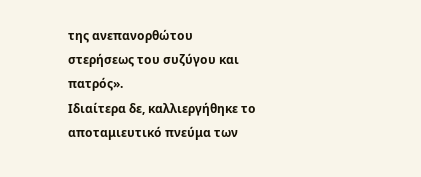της ανεπανορθώτου στερήσεως του συζύγου και πατρός».
Ιδιαίτερα δε, καλλιεργήθηκε το αποταμιευτικό πνεύμα των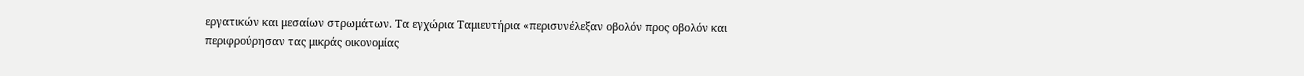εργατικών και μεσαίων στρωμάτων. Τα εγχώρια Ταμιευτήρια «περισυνέλεξαν οβολόν προς οβολόν και περιφρούρησαν τας μικράς οικονομίας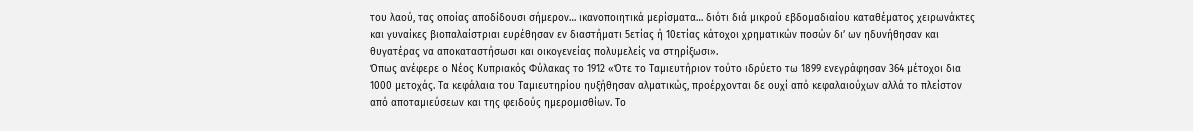του λαού, τας οποίας αποδίδουσι σήμερον… ικανοποιητικά μερίσματα… διότι διά μικρού εβδομαδιαίου καταθέματος χειρωνάκτες και γυναίκες βιοπαλαίστριαι ευρέθησαν εν διαστήματι 5ετίας ή 10ετίας κάτοχοι χρηματικών ποσών δι’ ων ηδυνήθησαν και θυγατέρας να αποκαταστήσωσι και οικογενείας πολυμελείς να στηρίξωσι».
Όπως ανέφερε ο Νέος Κυπριακός Φύλακας το 1912 «Ότε το Ταμιευτήριον τούτο ιδρύετο τω 1899 ενεγράφησαν 364 μέτοχοι δια 1000 μετοχάς. Τα κεφάλαια του Ταμιευτηρίου ηυξήθησαν αλματικώς, προέρχονται δε ουχί από κεφαλαιούχων αλλά το πλείστον από αποταμιεύσεων και της φειδούς ημερομισθίων. Το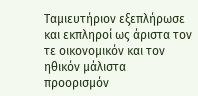Ταμιευτήριον εξεπλήρωσε και εκπληροί ως άριστα τον τε οικονομικόν και τον ηθικόν μάλιστα προορισμόν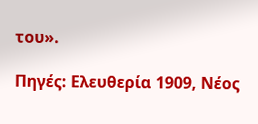του».

Πηγές: Ελευθερία 1909, Νέος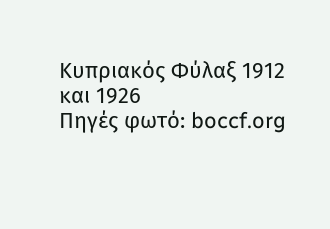Κυπριακός Φύλαξ 1912 και 1926
Πηγές φωτό: boccf.org